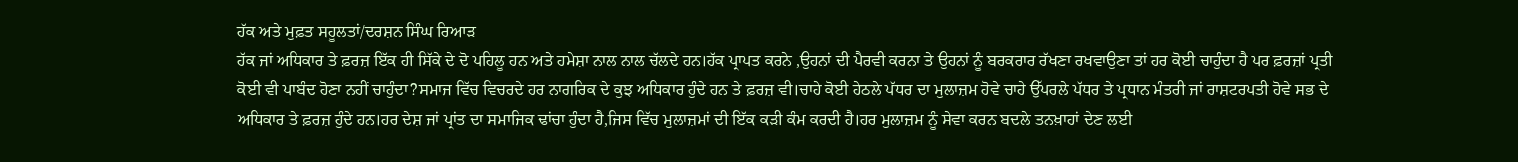ਹੱਕ ਅਤੇ ਮੁਫ਼ਤ ਸਹੂਲਤਾਂ/ਦਰਸ਼ਨ ਸਿੰਘ ਰਿਆੜ
ਹੱਕ ਜਾਂ ਅਧਿਕਾਰ ਤੇ ਫ਼ਰਜ਼ ਇੱਕ ਹੀ ਸਿੱਕੇ ਦੇ ਦੋ ਪਹਿਲੂ ਹਨ ਅਤੇ ਹਮੇਸ਼ਾ ਨਾਲ ਨਾਲ ਚੱਲਦੇ ਹਨ।ਹੱਕ ਪ੍ਰਾਪਤ ਕਰਨੇ ,ਉਹਨਾਂ ਦੀ ਪੈਰਵੀ ਕਰਨਾ ਤੇ ਉਹਨਾਂ ਨੂੰ ਬਰਕਰਾਰ ਰੱਖਣਾ ਰਖਵਾਉਣਾ ਤਾਂ ਹਰ ਕੋਈ ਚਾਹੁੰਦਾ ਹੈ ਪਰ ਫ਼ਰਜ਼ਾਂ ਪ੍ਰਤੀ ਕੋਈ ਵੀ ਪਾਬੰਦ ਹੋਣਾ ਨਹੀਂ ਚਾਹੁੰਦਾ?ਸਮਾਜ ਵਿੱਚ ਵਿਚਰਦੇ ਹਰ ਨਾਗਰਿਕ ਦੇ ਕੁਝ ਅਧਿਕਾਰ ਹੁੰਦੇ ਹਨ ਤੇ ਫ਼ਰਜ਼ ਵੀ।ਚਾਹੇ ਕੋਈ ਹੇਠਲੇ ਪੱਧਰ ਦਾ ਮੁਲਾਜ਼ਮ ਹੋਵੇ ਚਾਹੇ ਉੱਪਰਲੇ ਪੱਧਰ ਤੇ ਪ੍ਰਧਾਨ ਮੰਤਰੀ ਜਾਂ ਰਾਸ਼ਟਰਪਤੀ ਹੋਵੇ ਸਭ ਦੇ ਅਧਿਕਾਰ ਤੇ ਫ਼ਰਜ਼ ਹੁੰਦੇ ਹਨ।ਹਰ ਦੇਸ਼ ਜਾਂ ਪ੍ਰਾਂਤ ਦਾ ਸਮਾਜਿਕ ਢਾਂਚਾ ਹੁੰਦਾ ਹੈ,ਜਿਸ ਵਿੱਚ ਮੁਲਾਜ਼ਮਾਂ ਦੀ ਇੱਕ ਕੜੀ ਕੰਮ ਕਰਦੀ ਹੈ।ਹਰ ਮੁਲਾਜ਼ਮ ਨੂੰ ਸੇਵਾ ਕਰਨ ਬਦਲੇ ਤਨਖ਼ਾਹਾਂ ਦੇਣ ਲਈ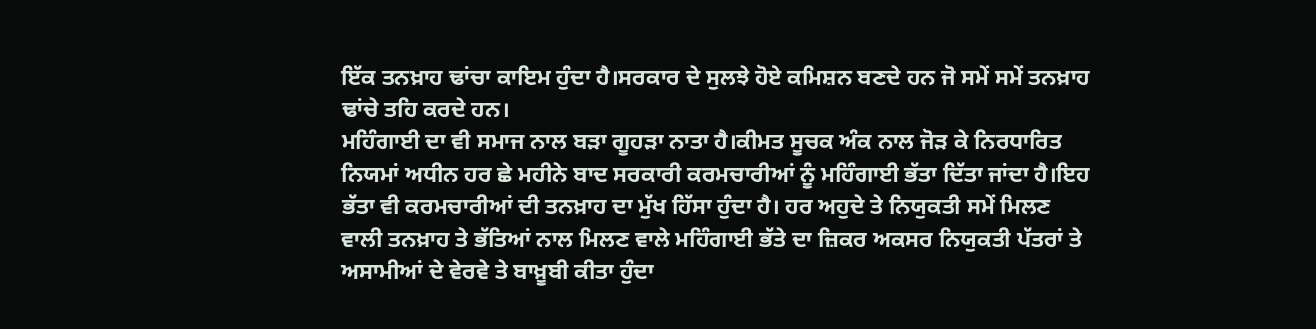ਇੱਕ ਤਨਖ਼ਾਹ ਢਾਂਚਾ ਕਾਇਮ ਹੁੰਦਾ ਹੈ।ਸਰਕਾਰ ਦੇ ਸੁਲਝੇ ਹੋਏ ਕਮਿਸ਼ਨ ਬਣਦੇ ਹਨ ਜੋ ਸਮੇਂ ਸਮੇਂ ਤਨਖ਼ਾਹ ਢਾਂਚੇ ਤਹਿ ਕਰਦੇ ਹਨ।
ਮਹਿੰਗਾਈ ਦਾ ਵੀ ਸਮਾਜ ਨਾਲ ਬੜਾ ਗੂਹੜਾ ਨਾਤਾ ਹੈ।ਕੀਮਤ ਸੂਚਕ ਅੰਕ ਨਾਲ ਜੋੜ ਕੇ ਨਿਰਧਾਰਿਤ ਨਿਯਮਾਂ ਅਧੀਨ ਹਰ ਛੇ ਮਹੀਨੇ ਬਾਦ ਸਰਕਾਰੀ ਕਰਮਚਾਰੀਆਂ ਨੂੰ ਮਹਿੰਗਾਈ ਭੱਤਾ ਦਿੱਤਾ ਜਾਂਦਾ ਹੈ।ਇਹ ਭੱਤਾ ਵੀ ਕਰਮਚਾਰੀਆਂ ਦੀ ਤਨਖ਼ਾਹ ਦਾ ਮੁੱਖ ਹਿੱਸਾ ਹੁੰਦਾ ਹੈ। ਹਰ ਅਹੁਦੇ ਤੇ ਨਿਯੁਕਤੀ ਸਮੇਂ ਮਿਲਣ ਵਾਲੀ ਤਨਖ਼ਾਹ ਤੇ ਭੱਤਿਆਂ ਨਾਲ ਮਿਲਣ ਵਾਲੇ ਮਹਿੰਗਾਈ ਭੱਤੇ ਦਾ ਜ਼ਿਕਰ ਅਕਸਰ ਨਿਯੁਕਤੀ ਪੱਤਰਾਂ ਤੇ ਅਸਾਮੀਆਂ ਦੇ ਵੇਰਵੇ ਤੇ ਬਾਖ਼ੂਬੀ ਕੀਤਾ ਹੁੰਦਾ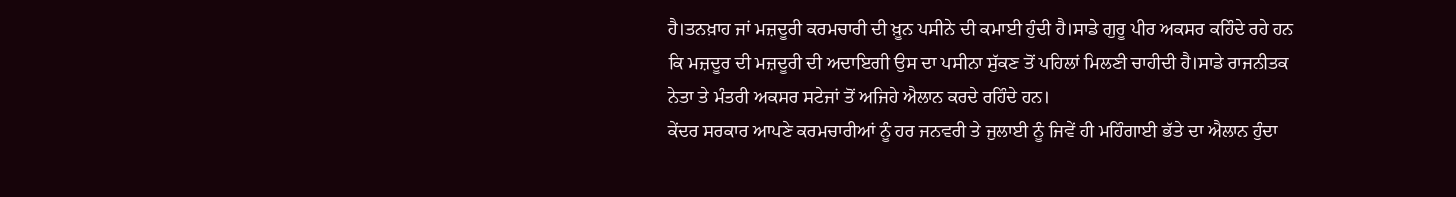ਹੈ।ਤਨਖ਼ਾਹ ਜਾਂ ਮਜ਼ਦੂਰੀ ਕਰਮਚਾਰੀ ਦੀ ਖ਼ੂਨ ਪਸੀਨੇ ਦੀ ਕਮਾਈ ਹੁੰਦੀ ਹੈ।ਸਾਡੇ ਗੁਰੂ ਪੀਰ ਅਕਸਰ ਕਹਿੰਦੇ ਰਹੇ ਹਨ ਕਿ ਮਜ਼ਦੂਰ ਦੀ ਮਜ਼ਦੂਰੀ ਦੀ ਅਦਾਇਗੀ ਉਸ ਦਾ ਪਸੀਨਾ ਸੁੱਕਣ ਤੋਂ ਪਹਿਲਾਂ ਮਿਲਣੀ ਚਾਹੀਦੀ ਹੈ।ਸਾਡੇ ਰਾਜਨੀਤਕ ਨੇਤਾ ਤੇ ਮੰਤਰੀ ਅਕਸਰ ਸਟੇਜਾਂ ਤੋਂ ਅਜਿਹੇ ਐਲਾਨ ਕਰਦੇ ਰਹਿੰਦੇ ਹਨ।
ਕੇਂਦਰ ਸਰਕਾਰ ਆਪਣੇ ਕਰਮਚਾਰੀਆਂ ਨੂੰ ਹਰ ਜਨਵਰੀ ਤੇ ਜੁਲਾਈ ਨੂੰ ਜਿਵੇਂ ਹੀ ਮਹਿੰਗਾਈ ਭੱਤੇ ਦਾ ਐਲਾਨ ਹੁੰਦਾ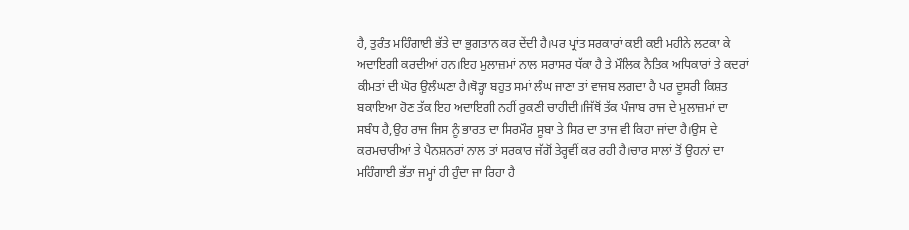ਹੈ, ਤੁਰੰਤ ਮਹਿੰਗਾਈ ਭੱਤੇ ਦਾ ਭੁਗਤਾਨ ਕਰ ਦੇਂਦੀ ਹੈ।ਪਰ ਪ੍ਰਾਂਤ ਸਰਕਾਰਾਂ ਕਈ ਕਈ ਮਹੀਨੇ ਲਟਕਾ ਕੇ ਅਦਾਇਗੀ ਕਰਦੀਆਂ ਹਨ।ਇਹ ਮੁਲਾਜ਼ਮਾਂ ਨਾਲ ਸਰਾਸਰ ਧੱਕਾ ਹੈ ਤੇ ਮੌਲਿਕ ਨੈਤਿਕ ਅਧਿਕਾਰਾਂ ਤੇ ਕਦਰਾਂ ਕੀਮਤਾਂ ਦੀ ਘੋਰ ਉਲੰਘਣਾ ਹੈ।ਥੋੜ੍ਹਾ ਬਹੁਤ ਸਮਾਂ ਲੰਘ ਜਾਣਾ ਤਾਂ ਵਾਜਬ ਲਗਦਾ ਹੈ ਪਰ ਦੂਸਰੀ ਕਿਸ਼ਤ ਬਕਾਇਆ ਹੋਣ ਤੱਕ ਇਹ ਅਦਾਇਗੀ ਨਹੀਂ ਰੁਕਣੀ ਚਾਹੀਦੀ।ਜਿੱਥੋਂ ਤੱਕ ਪੰਜਾਬ ਰਾਜ ਦੇ ਮੁਲਾਜ਼ਮਾਂ ਦਾ ਸਬੰਧ ਹੈ,ਉਹ ਰਾਜ ਜਿਸ ਨੂੰ ਭਾਰਤ ਦਾ ਸਿਰਮੌਰ ਸੂਬਾ ਤੇ ਸਿਰ ਦਾ ਤਾਜ ਵੀ ਕਿਹਾ ਜਾਂਦਾ ਹੈ।ਉਸ ਦੇ ਕਰਮਚਾਰੀਆਂ ਤੇ ਪੈਨਸ਼ਨਰਾਂ ਨਾਲ ਤਾਂ ਸਰਕਾਰ ਜੱਗੋਂ ਤੇਰ੍ਹਵੀਂ ਕਰ ਰਹੀ ਹੈ।ਚਾਰ ਸਾਲਾਂ ਤੋਂ ਉਹਨਾਂ ਦਾ ਮਹਿੰਗਾਈ ਭੱਤਾ ਜਮ੍ਹਾਂ ਹੀ ਹੁੰਦਾ ਜਾ ਰਿਹਾ ਹੈ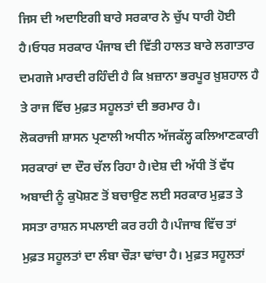ਜਿਸ ਦੀ ਅਦਾਇਗੀ ਬਾਰੇ ਸਰਕਾਰ ਨੇ ਚੁੱਪ ਧਾਰੀ ਹੋਈ ਹੈ।ਓਧਰ ਸਰਕਾਰ ਪੰਜਾਬ ਦੀ ਵਿੱਤੀ ਹਾਲਤ ਬਾਰੇ ਲਗਾਤਾਰ ਦਮਗਜੇ ਮਾਰਦੀ ਰਹਿੰਦੀ ਹੈ ਕਿ ਖ਼ਜ਼ਾਨਾ ਭਰਪੂਰ ਖ਼ੁਸ਼ਹਾਲ ਹੈ ਤੇ ਰਾਜ ਵਿੱਚ ਮੁਫ਼ਤ ਸਹੂਲਤਾਂ ਦੀ ਭਰਮਾਰ ਹੈ।
ਲੋਕਰਾਜੀ ਸ਼ਾਸਨ ਪ੍ਰਣਾਲੀ ਅਧੀਨ ਅੱਜਕੱਲ੍ਹ ਕਲਿਆਣਕਾਰੀ ਸਰਕਾਰਾਂ ਦਾ ਦੌਰ ਚੱਲ ਰਿਹਾ ਹੈ।ਦੇਸ਼ ਦੀ ਅੱਧੀ ਤੋਂ ਵੱਧ ਅਬਾਦੀ ਨੂੰ ਕੁਪੋਸ਼ਣ ਤੋਂ ਬਚਾਉਣ ਲਈ ਸਰਕਾਰ ਮੁਫ਼ਤ ਤੇ ਸਸਤਾ ਰਾਸ਼ਨ ਸਪਲਾਈ ਕਰ ਰਹੀ ਹੈ।ਪੰਜਾਬ ਵਿੱਚ ਤਾਂ ਮੁਫ਼ਤ ਸਹੂਲਤਾਂ ਦਾ ਲੰਬਾ ਚੌੜਾ ਢਾਂਚਾ ਹੈ। ਮੁਫ਼ਤ ਸਹੂਲਤਾਂ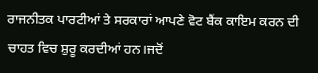ਰਾਜਨੀਤਕ ਪਾਰਟੀਆਂ ਤੇ ਸਰਕਾਰਾਂ ਆਪਣੇ ਵੋਟ ਬੈਂਕ ਕਾਇਮ ਕਰਨ ਦੀ ਚਾਹਤ ਵਿਚ ਸ਼ੁਰੂ ਕਰਦੀਆਂ ਹਨ।ਜਦੋਂ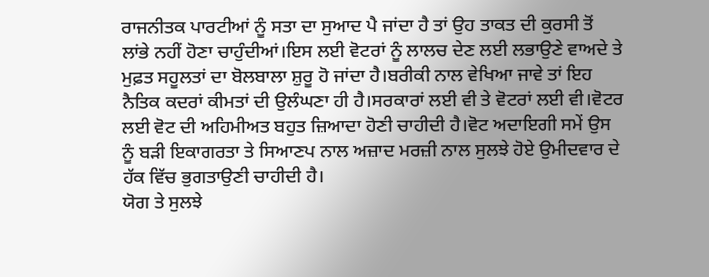ਰਾਜਨੀਤਕ ਪਾਰਟੀਆਂ ਨੂੰ ਸਤਾ ਦਾ ਸੁਆਦ ਪੈ ਜਾਂਦਾ ਹੈ ਤਾਂ ਉਹ ਤਾਕਤ ਦੀ ਕੁਰਸੀ ਤੋਂ ਲਾਂਭੇ ਨਹੀਂ ਹੋਣਾ ਚਾਹੁੰਦੀਆਂ।ਇਸ ਲਈ ਵੋਟਰਾਂ ਨੂੰ ਲਾਲਚ ਦੇਣ ਲਈ ਲਭਾਉਣੇ ਵਾਅਦੇ ਤੇ ਮੁਫ਼ਤ ਸਹੂਲਤਾਂ ਦਾ ਬੋਲਬਾਲਾ ਸ਼ੁਰੂ ਹੋ ਜਾਂਦਾ ਹੈ।ਬਰੀਕੀ ਨਾਲ ਵੇਖਿਆ ਜਾਵੇ ਤਾਂ ਇਹ ਨੈਤਿਕ ਕਦਰਾਂ ਕੀਮਤਾਂ ਦੀ ਉਲੰਘਣਾ ਹੀ ਹੈ।ਸਰਕਾਰਾਂ ਲਈ ਵੀ ਤੇ ਵੋਟਰਾਂ ਲਈ ਵੀ।ਵੋਟਰ ਲਈ ਵੋਟ ਦੀ ਅਹਿਮੀਅਤ ਬਹੁਤ ਜ਼ਿਆਦਾ ਹੋਣੀ ਚਾਹੀਦੀ ਹੈ।ਵੋਟ ਅਦਾਇਗੀ ਸਮੇਂ ਉਸ ਨੂੰ ਬੜੀ ਇਕਾਗਰਤਾ ਤੇ ਸਿਆਣਪ ਨਾਲ ਅਜ਼ਾਦ ਮਰਜ਼ੀ ਨਾਲ ਸੁਲਝੇ ਹੋਏ ਉਮੀਦਵਾਰ ਦੇ ਹੱਕ ਵਿੱਚ ਭੁਗਤਾਉਣੀ ਚਾਹੀਦੀ ਹੈ।
ਯੋਗ ਤੇ ਸੁਲਝੇ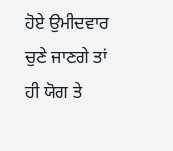ਹੋਏ ਉਮੀਦਵਾਰ ਚੁਣੇ ਜਾਣਗੇ ਤਾਂ ਹੀ ਯੋਗ ਤੇ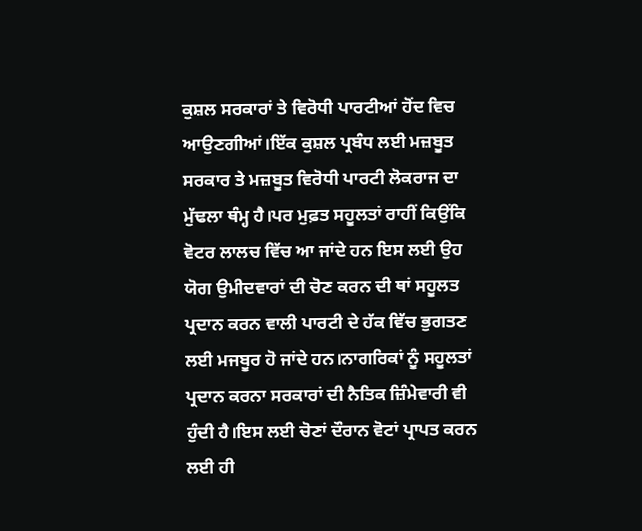ਕੁਸ਼ਲ ਸਰਕਾਰਾਂ ਤੇ ਵਿਰੋਧੀ ਪਾਰਟੀਆਂ ਹੋਂਦ ਵਿਚ ਆਉਣਗੀਆਂ।ਇੱਕ ਕੁਸ਼ਲ ਪ੍ਰਬੰਧ ਲਈ ਮਜ਼ਬੂਤ ਸਰਕਾਰ ਤੇ ਮਜ਼ਬੂਤ ਵਿਰੋਧੀ ਪਾਰਟੀ ਲੋਕਰਾਜ ਦਾ ਮੁੱਢਲਾ ਥੰਮ੍ਹ ਹੈ।ਪਰ ਮੁਫ਼ਤ ਸਹੂਲਤਾਂ ਰਾਹੀਂ ਕਿਉਂਕਿ ਵੋਟਰ ਲਾਲਚ ਵਿੱਚ ਆ ਜਾਂਦੇ ਹਨ ਇਸ ਲਈ ਉਹ ਯੋਗ ਉਮੀਦਵਾਰਾਂ ਦੀ ਚੋਣ ਕਰਨ ਦੀ ਥਾਂ ਸਹੂਲਤ ਪ੍ਰਦਾਨ ਕਰਨ ਵਾਲੀ ਪਾਰਟੀ ਦੇ ਹੱਕ ਵਿੱਚ ਭੁਗਤਣ ਲਈ ਮਜਬੂਰ ਹੋ ਜਾਂਦੇ ਹਨ।ਨਾਗਰਿਕਾਂ ਨੂੰ ਸਹੂਲਤਾਂ ਪ੍ਰਦਾਨ ਕਰਨਾ ਸਰਕਾਰਾਂ ਦੀ ਨੈਤਿਕ ਜ਼ਿੰਮੇਵਾਰੀ ਵੀ ਹੁੰਦੀ ਹੈ।ਇਸ ਲਈ ਚੋਣਾਂ ਦੌਰਾਨ ਵੋਟਾਂ ਪ੍ਰਾਪਤ ਕਰਨ ਲਈ ਹੀ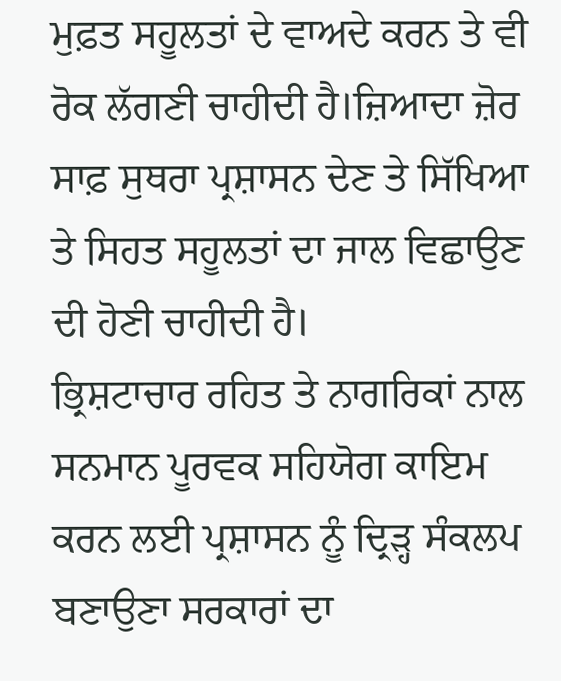ਮੁਫ਼ਤ ਸਹੂਲਤਾਂ ਦੇ ਵਾਅਦੇ ਕਰਨ ਤੇ ਵੀ ਰੋਕ ਲੱਗਣੀ ਚਾਹੀਦੀ ਹੈ।ਜ਼ਿਆਦਾ ਜ਼ੋਰ ਸਾਫ਼ ਸੁਥਰਾ ਪ੍ਰਸ਼ਾਸਨ ਦੇਣ ਤੇ ਸਿੱਖਿਆ ਤੇ ਸਿਹਤ ਸਹੂਲਤਾਂ ਦਾ ਜਾਲ ਵਿਛਾਉਣ ਦੀ ਹੋਣੀ ਚਾਹੀਦੀ ਹੈ।
ਭ੍ਰਿਸ਼ਟਾਚਾਰ ਰਹਿਤ ਤੇ ਨਾਗਰਿਕਾਂ ਨਾਲ ਸਨਮਾਨ ਪੂਰਵਕ ਸਹਿਯੋਗ ਕਾਇਮ ਕਰਨ ਲਈ ਪ੍ਰਸ਼ਾਸਨ ਨੂੰ ਦ੍ਰਿੜ੍ਹ ਸੰਕਲਪ ਬਣਾਉਣਾ ਸਰਕਾਰਾਂ ਦਾ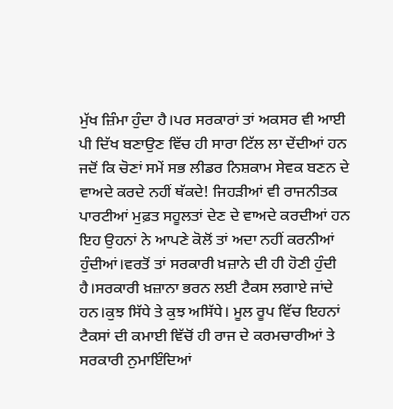ਮੁੱਖ ਜ਼ਿੰਮਾ ਹੁੰਦਾ ਹੈ।ਪਰ ਸਰਕਾਰਾਂ ਤਾਂ ਅਕਸਰ ਵੀ ਆਈ ਪੀ ਦਿੱਖ ਬਣਾਉਣ ਵਿੱਚ ਹੀ ਸਾਰਾ ਟਿੱਲ ਲਾ ਦੇਂਦੀਆਂ ਹਨ ਜਦੋਂ ਕਿ ਚੋਣਾਂ ਸਮੇਂ ਸਭ ਲੀਡਰ ਨਿਸ਼ਕਾਮ ਸੇਵਕ ਬਣਨ ਦੇ ਵਾਅਦੇ ਕਰਦੇ ਨਹੀਂ ਥੱਕਦੇ! ਜਿਹੜੀਆਂ ਵੀ ਰਾਜਨੀਤਕ ਪਾਰਟੀਆਂ ਮੁਫ਼ਤ ਸਹੂਲਤਾਂ ਦੇਣ ਦੇ ਵਾਅਦੇ ਕਰਦੀਆਂ ਹਨ ਇਹ ਉਹਨਾਂ ਨੇ ਆਪਣੇ ਕੋਲੋਂ ਤਾਂ ਅਦਾ ਨਹੀਂ ਕਰਨੀਆਂ ਹੁੰਦੀਆਂ।ਵਰਤੋਂ ਤਾਂ ਸਰਕਾਰੀ ਖ਼ਜ਼ਾਨੇ ਦੀ ਹੀ ਹੋਣੀ ਹੁੰਦੀ ਹੈ।ਸਰਕਾਰੀ ਖ਼ਜ਼ਾਨਾ ਭਰਨ ਲਈ ਟੈਕਸ ਲਗਾਏ ਜਾਂਦੇ ਹਨ।ਕੁਝ ਸਿੱਧੇ ਤੇ ਕੁਝ ਅਸਿੱਧੇ। ਮੂਲ ਰੂਪ ਵਿੱਚ ਇਹਨਾਂ ਟੈਕਸਾਂ ਦੀ ਕਮਾਈ ਵਿੱਚੋਂ ਹੀ ਰਾਜ ਦੇ ਕਰਮਚਾਰੀਆਂ ਤੇ ਸਰਕਾਰੀ ਨੁਮਾਇੰਦਿਆਂ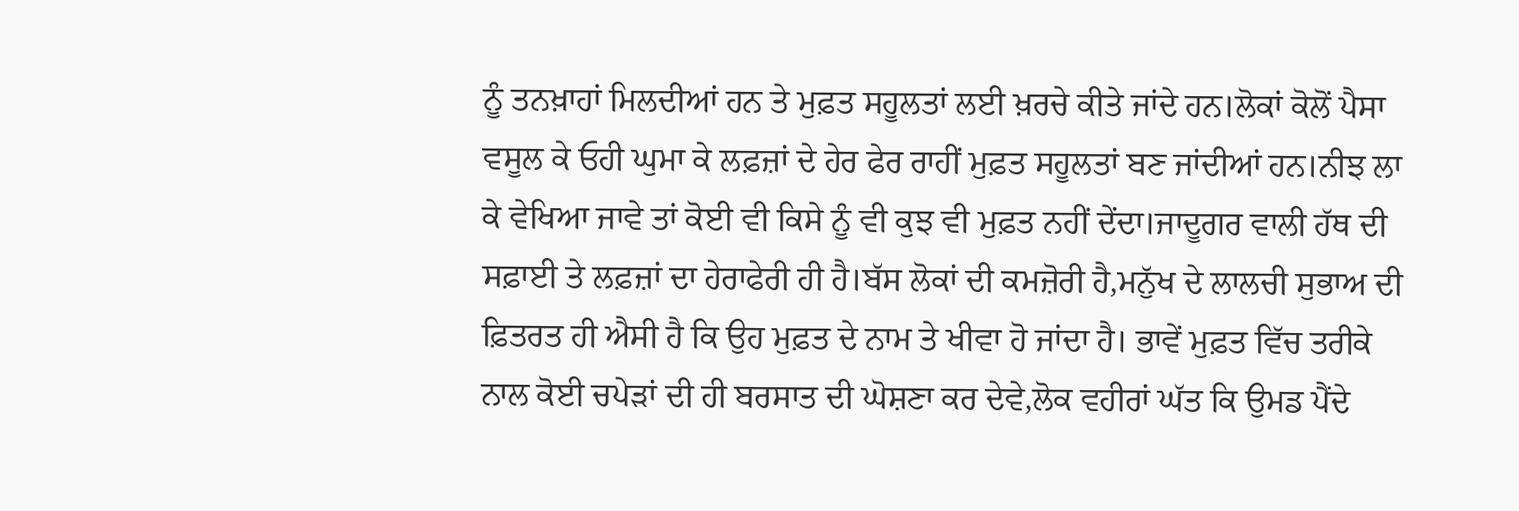ਨੂੰ ਤਨਖ਼ਾਹਾਂ ਮਿਲਦੀਆਂ ਹਨ ਤੇ ਮੁਫ਼ਤ ਸਹੂਲਤਾਂ ਲਈ ਖ਼ਰਚੇ ਕੀਤੇ ਜਾਂਦੇ ਹਨ।ਲੋਕਾਂ ਕੋਲੋਂ ਪੈਸਾ ਵਸੂਲ ਕੇ ਓਹੀ ਘੁਮਾ ਕੇ ਲਫ਼ਜ਼ਾਂ ਦੇ ਹੇਰ ਫੇਰ ਰਾਹੀਂ ਮੁਫ਼ਤ ਸਹੂਲਤਾਂ ਬਣ ਜਾਂਦੀਆਂ ਹਨ।ਨੀਝ ਲਾ ਕੇ ਵੇਖਿਆ ਜਾਵੇ ਤਾਂ ਕੋਈ ਵੀ ਕਿਸੇ ਨੂੰ ਵੀ ਕੁਝ ਵੀ ਮੁਫ਼ਤ ਨਹੀਂ ਦੇਂਦਾ।ਜਾਦੂਗਰ ਵਾਲੀ ਹੱਥ ਦੀ ਸਫ਼ਾਈ ਤੇ ਲਫ਼ਜ਼ਾਂ ਦਾ ਹੇਰਾਫੇਰੀ ਹੀ ਹੈ।ਬੱਸ ਲੋਕਾਂ ਦੀ ਕਮਜ਼ੋਰੀ ਹੈ,ਮਨੁੱਖ ਦੇ ਲਾਲਚੀ ਸੁਭਾਅ ਦੀ ਫ਼ਿਤਰਤ ਹੀ ਐਸੀ ਹੈ ਕਿ ਉਹ ਮੁਫ਼ਤ ਦੇ ਨਾਮ ਤੇ ਖੀਵਾ ਹੋ ਜਾਂਦਾ ਹੈ। ਭਾਵੇਂ ਮੁਫ਼ਤ ਵਿੱਚ ਤਰੀਕੇ ਨਾਲ ਕੋਈ ਚਪੇੜਾਂ ਦੀ ਹੀ ਬਰਸਾਤ ਦੀ ਘੋਸ਼ਣਾ ਕਰ ਦੇਵੇ,ਲੋਕ ਵਹੀਰਾਂ ਘੱਤ ਕਿ ਉਮਡ ਪੈਂਦੇ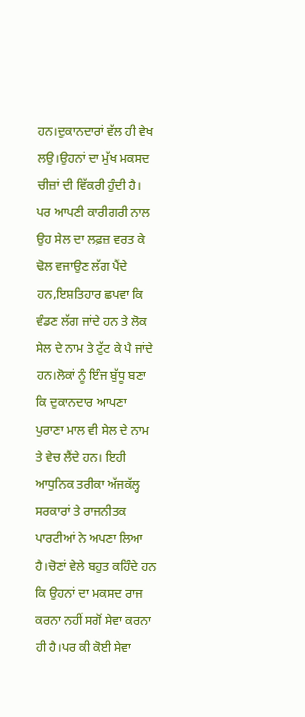ਹਨ।ਦੁਕਾਨਦਾਰਾਂ ਵੱਲ ਹੀ ਵੇਖ ਲਉ।ਉਹਨਾਂ ਦਾ ਮੁੱਖ ਮਕਸਦ ਚੀਜ਼ਾਂ ਦੀ ਵਿੱਕਰੀ ਹੁੰਦੀ ਹੈ।
ਪਰ ਆਪਣੀ ਕਾਰੀਗਰੀ ਨਾਲ ਉਹ ਸੇਲ ਦਾ ਲਫ਼ਜ਼ ਵਰਤ ਕੇ ਢੋਲ ਵਜਾਉਣ ਲੱਗ ਪੈਂਦੇ ਹਨ,ਇਸ਼ਤਿਹਾਰ ਛਪਵਾ ਕਿ ਵੰਡਣ ਲੱਗ ਜਾਂਦੇ ਹਨ ਤੇ ਲੋਕ ਸੇਲ ਦੇ ਨਾਮ ਤੇ ਟੁੱਟ ਕੇ ਪੈ ਜਾਂਦੇ ਹਨ।ਲੋਕਾਂ ਨੂੰ ਇੰਜ ਬੁੱਧੂ ਬਣਾ ਕਿ ਦੁਕਾਨਦਾਰ ਆਪਣਾ ਪੁਰਾਣਾ ਮਾਲ ਵੀ ਸੇਲ ਦੇ ਨਾਮ ਤੇ ਵੇਚ ਲੈਂਦੇ ਹਨ। ਇਹੀ ਆਧੁਨਿਕ ਤਰੀਕਾ ਅੱਜਕੱਲ੍ਹ ਸਰਕਾਰਾਂ ਤੇ ਰਾਜਨੀਤਕ ਪਾਰਟੀਆਂ ਨੇ ਅਪਣਾ ਲਿਆ ਹੈ।ਚੋਣਾਂ ਵੇਲੇ ਬਹੁਤ ਕਹਿੰਦੇ ਹਨ ਕਿ ਉਹਨਾਂ ਦਾ ਮਕਸਦ ਰਾਜ ਕਰਨਾ ਨਹੀਂ ਸਗੋਂ ਸੇਵਾ ਕਰਨਾ ਹੀ ਹੈ।ਪਰ ਕੀ ਕੋਈ ਸੇਵਾ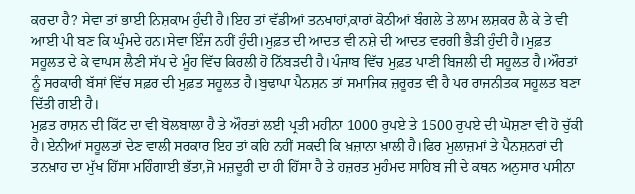ਕਰਦਾ ਹੈ? ਸੇਵਾ ਤਾਂ ਭਾਈ ਨਿਸ਼ਕਾਮ ਹੁੰਦੀ ਹੈ।ਇਹ ਤਾਂ ਵੱਡੀਆਂ ਤਨਖਾਹਾਂ,ਕਾਰਾਂ ਕੋਠੀਆਂ ਬੰਗਲੇ ਤੇ ਲਾਮ ਲਸ਼ਕਰ ਲੈ ਕੇ ਤੇ ਵੀ ਆਈ ਪੀ ਬਣ ਕਿ ਘੁੰਮਦੇ ਹਨ।ਸੇਵਾ ਇੰਜ ਨਹੀਂ ਹੁੰਦੀ।ਮੁਫ਼ਤ ਦੀ ਆਦਤ ਵੀ ਨਸ਼ੇ ਦੀ ਆਦਤ ਵਰਗੀ ਭੈੜੀ ਹੁੰਦੀ ਹੈ।ਮੁਫ਼ਤ ਸਹੂਲਤ ਦੇ ਕੇ ਵਾਪਸ ਲੈਣੀ ਸੱਪ ਦੇ ਮੂੰਹ ਵਿੱਚ ਕਿਰਲੀ ਹੋ ਨਿੱਬੜਦੀ ਹੈ।ਪੰਜਾਬ ਵਿੱਚ ਮੁਫ਼ਤ ਪਾਣੀ ਬਿਜਲੀ ਦੀ ਸਹੂਲਤ ਹੈ।ਔਰਤਾਂ ਨੂੰ ਸਰਕਾਰੀ ਬੱਸਾਂ ਵਿੱਚ ਸਫ਼ਰ ਦੀ ਮੁਫ਼ਤ ਸਹੂਲਤ ਹੈ।ਬੁਢਾਪਾ ਪੈਨਸ਼ਨ ਤਾਂ ਸਮਾਜਿਕ ਜ਼ਰੂਰਤ ਵੀ ਹੈ ਪਰ ਰਾਜਨੀਤਕ ਸਹੂਲਤ ਬਣਾ ਦਿੱਤੀ ਗਈ ਹੈ।
ਮੁਫ਼ਤ ਰਾਸ਼ਨ ਦੀ ਕਿੱਟ ਦਾ ਵੀ ਬੋਲਬਾਲਾ ਹੈ ਤੇ ਔਰਤਾਂ ਲਈ ਪ੍ਰਤੀ ਮਹੀਨਾ 1000 ਰੁਪਏ ਤੇ 1500 ਰੁਪਏ ਦੀ ਘੋਸ਼ਣਾ ਵੀ ਹੋ ਚੁੱਕੀ ਹੈ।ਏਨੀਆਂ ਸਹੂਲਤਾਂ ਦੇਣ ਵਾਲੀ ਸਰਕਾਰ ਇਹ ਤਾਂ ਕਹਿ ਨਹੀਂ ਸਕਦੀ ਕਿ ਖ਼ਜ਼ਾਨਾ ਖ਼ਾਲੀ ਹੈ।ਫਿਰ ਮੁਲਾਜ਼ਮਾਂ ਤੇ ਪੈਨਸ਼ਨਰਾਂ ਦੀ ਤਨਖ਼ਾਹ ਦਾ ਮੁੱਖ ਹਿੱਸਾ ਮਹਿੰਗਾਈ ਭੱਤਾ,ਜੋ ਮਜ਼ਦੂਰੀ ਦਾ ਹੀ ਹਿੱਸਾ ਹੈ ਤੇ ਹਜ਼ਰਤ ਮੁਹੰਮਦ ਸਾਹਿਬ ਜੀ ਦੇ ਕਥਨ ਅਨੁਸਾਰ ਪਸੀਨਾ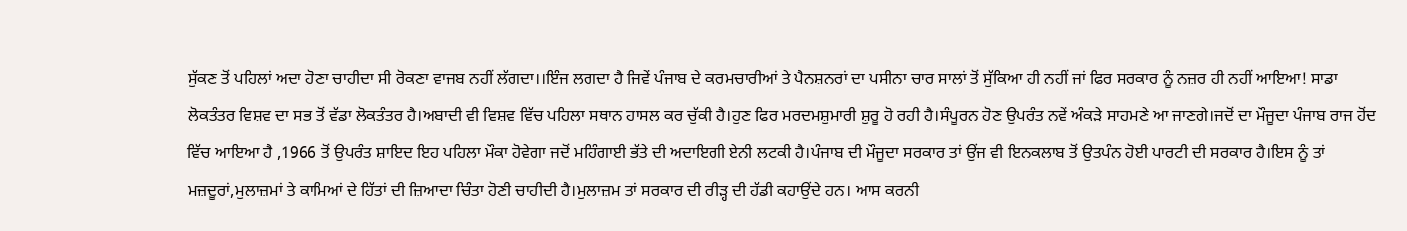ਸੁੱਕਣ ਤੋਂ ਪਹਿਲਾਂ ਅਦਾ ਹੋਣਾ ਚਾਹੀਦਾ ਸੀ ਰੋਕਣਾ ਵਾਜਬ ਨਹੀਂ ਲੱਗਦਾ।।ਇੰਜ ਲਗਦਾ ਹੈ ਜਿਵੇਂ ਪੰਜਾਬ ਦੇ ਕਰਮਚਾਰੀਆਂ ਤੇ ਪੈਨਸ਼ਨਰਾਂ ਦਾ ਪਸੀਨਾ ਚਾਰ ਸਾਲਾਂ ਤੋਂ ਸੁੱਕਿਆ ਹੀ ਨਹੀਂ ਜਾਂ ਫਿਰ ਸਰਕਾਰ ਨੂੰ ਨਜ਼ਰ ਹੀ ਨਹੀਂ ਆਇਆ! ਸਾਡਾ ਲੋਕਤੰਤਰ ਵਿਸ਼ਵ ਦਾ ਸਭ ਤੋਂ ਵੱਡਾ ਲੋਕਤੰਤਰ ਹੈ।ਅਬਾਦੀ ਵੀ ਵਿਸ਼ਵ ਵਿੱਚ ਪਹਿਲਾ ਸਥਾਨ ਹਾਸਲ ਕਰ ਚੁੱਕੀ ਹੈ।ਹੁਣ ਫਿਰ ਮਰਦਮਸ਼ੁਮਾਰੀ ਸ਼ੁਰੂ ਹੋ ਰਹੀ ਹੈ।ਸੰਪੂਰਨ ਹੋਣ ਉਪਰੰਤ ਨਵੇਂ ਅੰਕੜੇ ਸਾਹਮਣੇ ਆ ਜਾਣਗੇ।ਜਦੋਂ ਦਾ ਮੌਜੂਦਾ ਪੰਜਾਬ ਰਾਜ ਹੋਂਦ ਵਿੱਚ ਆਇਆ ਹੈ ,1966 ਤੋਂ ਉਪਰੰਤ ਸ਼ਾਇਦ ਇਹ ਪਹਿਲਾ ਮੌਕਾ ਹੋਵੇਗਾ ਜਦੋਂ ਮਹਿੰਗਾਈ ਭੱਤੇ ਦੀ ਅਦਾਇਗੀ ਏਨੀ ਲਟਕੀ ਹੈ।ਪੰਜਾਬ ਦੀ ਮੌਜੂਦਾ ਸਰਕਾਰ ਤਾਂ ਉਂਜ ਵੀ ਇਨਕਲਾਬ ਤੋਂ ਉਤਪੰਨ ਹੋਈ ਪਾਰਟੀ ਦੀ ਸਰਕਾਰ ਹੈ।ਇਸ ਨੂੰ ਤਾਂ ਮਜ਼ਦੂਰਾਂ,ਮੁਲਾਜ਼ਮਾਂ ਤੇ ਕਾਮਿਆਂ ਦੇ ਹਿੱਤਾਂ ਦੀ ਜ਼ਿਆਦਾ ਚਿੰਤਾ ਹੋਣੀ ਚਾਹੀਦੀ ਹੈ।ਮੁਲਾਜ਼ਮ ਤਾਂ ਸਰਕਾਰ ਦੀ ਰੀੜ੍ਹ ਦੀ ਹੱਡੀ ਕਹਾਉਂਦੇ ਹਨ। ਆਸ ਕਰਨੀ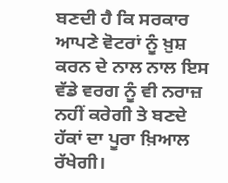ਬਣਦੀ ਹੈ ਕਿ ਸਰਕਾਰ ਆਪਣੇ ਵੋਟਰਾਂ ਨੂੰ ਖ਼ੁਸ਼ ਕਰਨ ਦੇ ਨਾਲ ਨਾਲ ਇਸ ਵੱਡੇ ਵਰਗ ਨੂੰ ਵੀ ਨਰਾਜ਼ ਨਹੀਂ ਕਰੇਗੀ ਤੇ ਬਣਦੇ ਹੱਕਾਂ ਦਾ ਪੂਰਾ ਖ਼ਿਆਲ ਰੱਖੇਗੀ।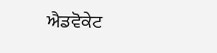ਐਡਵੋਕੇਟ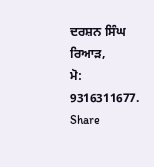ਦਰਸ਼ਨ ਸਿੰਘ ਰਿਆੜ,
ਮੋ: 9316311677.
Share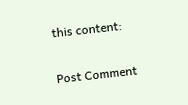this content:


Post Comment